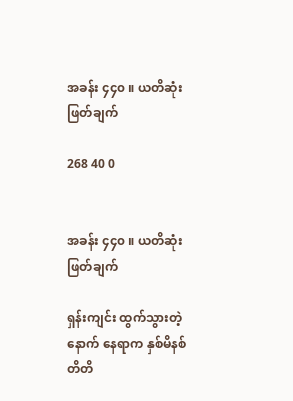အခန်း ၄၄၀ ။ ယတိဆုံးဖြတ်ချက်

268 40 0


အခန်း ၄၄၀ ။ ယတိဆုံးဖြတ်ချက်

ရှန်းကျင်း ထွက်သွားတဲ့နောက် နေရာက နှစ်မိနစ်တိတိ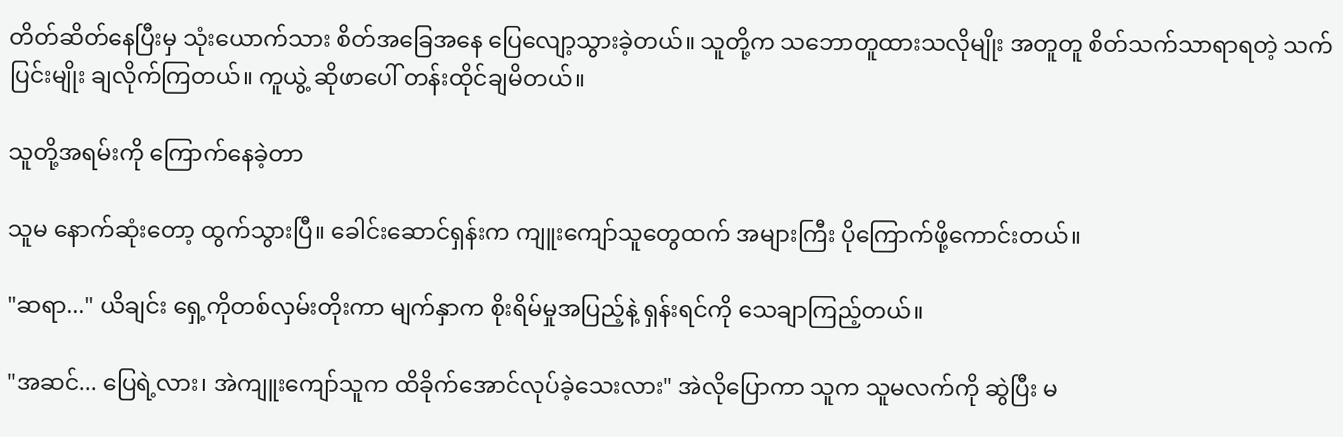တိတ်ဆိတ်နေပြီးမှ သုံးယောက်သား စိတ်အခြေအနေ ပြေလျော့သွားခဲ့တယ်။ သူတို့က သဘောတူထားသလိုမျိုး အတူတူ စိတ်သက်သာရာရတဲ့ သက်ပြင်းမျိုး ချလိုက်ကြတယ်။ ကူယွဲ့ ဆိုဖာပေါ် တန်းထိုင်ချမိတယ်။

သူတို့အရမ်းကို ကြောက်နေခဲ့တာ

သူမ နောက်ဆုံးတော့ ထွက်သွားပြီ။ ခေါင်းဆောင်ရှန်းက ကျူးကျော်သူတွေထက် အများကြီး ပိုကြောက်ဖို့ကောင်းတယ်။

"ဆရာ..." ယိချင်း ရှေ့ကိုတစ်လှမ်းတိုးကာ မျက်နှာက စိုးရိမ်မှုအပြည့်နဲ့ ရှန်းရင်ကို သေချာကြည့်တယ်။

"အဆင်... ပြေရဲ့လား၊ အဲကျူးကျော်သူက ထိခိုက်အောင်လုပ်ခဲ့သေးလား" အဲလိုပြောကာ သူက သူမလက်ကို ဆွဲပြီး မ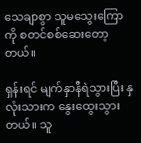သေချာစွာ သူမသွေးကြောကို စတင်စစ်ဆေးတော့တယ်။

ရှန်းရင် မျက်နှာနီရဲသွားပြီး နှလုံးသားက နွေးထွေးသွားတယ်။ သူ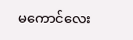မကောင်လေး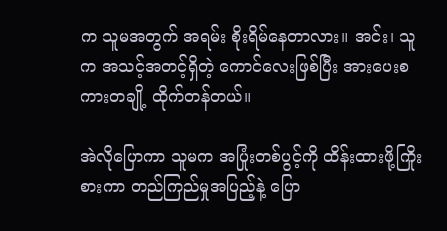က သူမအတွက် အရမ်း စိုးရိမ်နေတာလား။ အင်း၊ သူက အသင့်အတင့်ရှိတဲ့ ကောင်လေးဖြစ်ပြီး အားပေးစကားတချို့ ထိုက်တန်တယ်။

အဲလိုပြောကာ သူမက အပြုံးတစ်ပွင့်ကို ထိန်းထားဖို့ကြိုးစားကာ တည်ကြည်မှုအပြည့်နဲ့ ပြော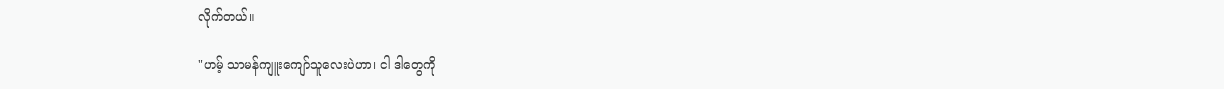လိုက်တယ်။

"ဟမ့် သာမန်ကျူးကျော်သူလေးပဲဟာ၊ ငါ ဒါတွေကို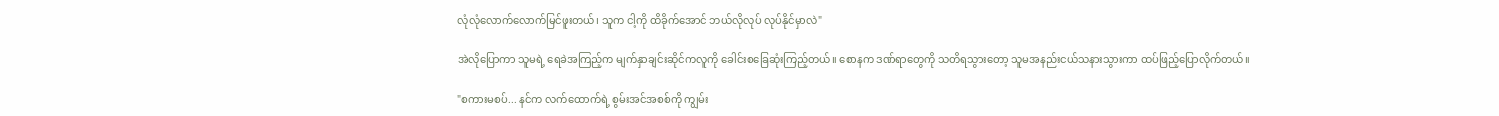လုံလုံလောက်လောက်မြင်ဖူးတယ်၊ သူက ငါ့ကို ထိခိုက်အောင် ဘယ်လိုလုပ် လုပ်နိုင်မှာလဲ"

အဲလိုပြောကာ သူမရဲ့ ရေခဲအကြည့်က မျက်နှာချင်းဆိုင်ကလူကို ခေါင်းစခြေဆုံးကြည့်တယ်။ စောနက ဒဏ်ရာတွေကို သတိရသွားတော့ သူမအနည်းငယ်သနားသွားကာ ထပ်ဖြည့်ပြောလိုက်တယ်။

"စကားမစပ်... နင်က လက်ထောက်ရဲ့ စွမ်းအင်အစစ်ကို ကျွမ်း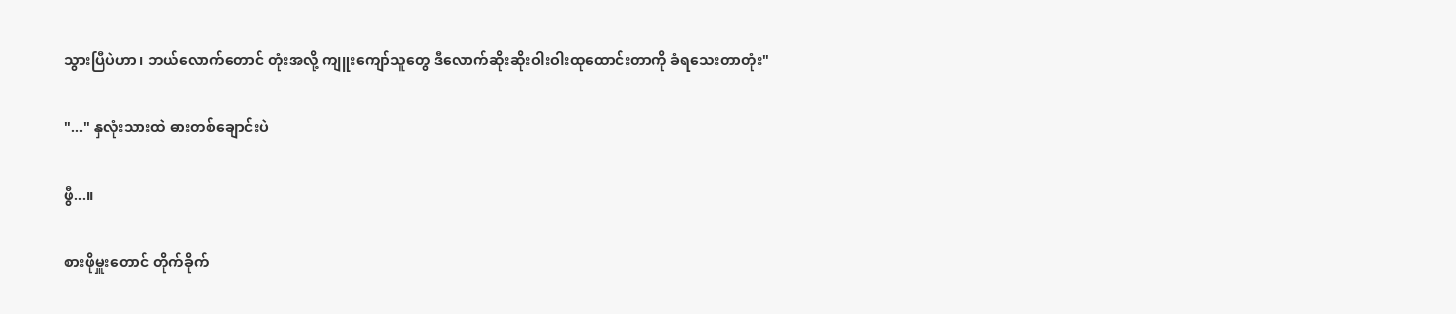သွားပြီပဲဟာ၊ ဘယ်လောက်တောင် တုံးအလို့ ကျူးကျော်သူတွေ ဒီလောက်ဆိုးဆိုးဝါးဝါးထုထောင်းတာကို ခံရသေးတာတုံး"

"..." နှလုံးသားထဲ ဓားတစ်ချောင်းပဲ

ဖွီ...။

စားဖိုမှူးတောင် တိုက်ခိုက်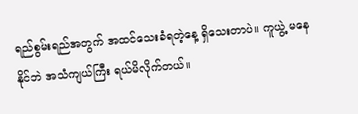ရည်စွမ်းရည်အတွက် အထင်သေးခံရတဲ့နေ့ ရှိသေးတာပဲ။ ကူယွဲ့ မနေနိုင်ဘဲ အသံကျယ်ကြီး ရယ်မိလိုက်တယ်။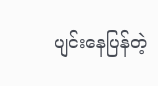ပျင်းနေပြန်တဲ့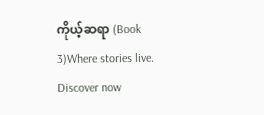ကိုယ့်ဆရာ (Book 3)Where stories live. Discover now